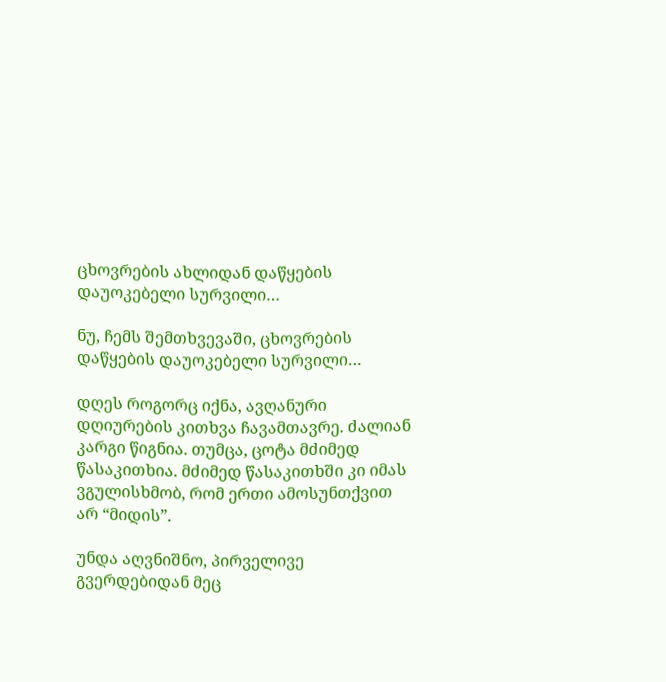ცხოვრების ახლიდან დაწყების დაუოკებელი სურვილი…

ნუ, ჩემს შემთხვევაში, ცხოვრების დაწყების დაუოკებელი სურვილი…

დღეს როგორც იქნა, ავღანური დღიურების კითხვა ჩავამთავრე. ძალიან კარგი წიგნია. თუმცა, ცოტა მძიმედ წასაკითხია. მძიმედ წასაკითხში კი იმას ვგულისხმობ, რომ ერთი ამოსუნთქვით არ “მიდის”.

უნდა აღვნიშნო, პირველივე გვერდებიდან მეც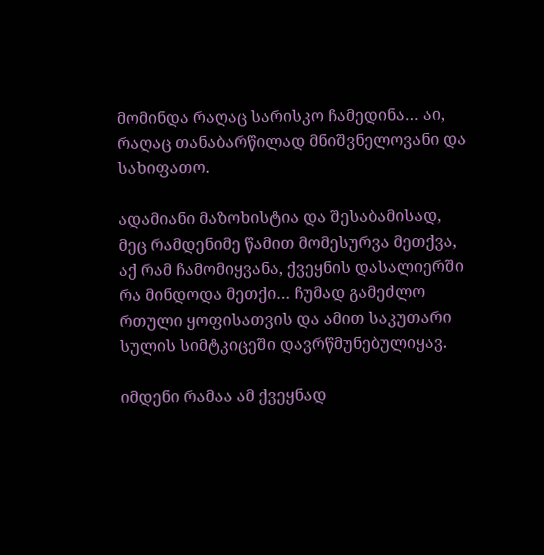მომინდა რაღაც სარისკო ჩამედინა… აი, რაღაც თანაბარწილად მნიშვნელოვანი და სახიფათო.

ადამიანი მაზოხისტია და შესაბამისად, მეც რამდენიმე წამით მომესურვა მეთქვა, აქ რამ ჩამომიყვანა, ქვეყნის დასალიერში რა მინდოდა მეთქი… ჩუმად გამეძლო რთული ყოფისათვის და ამით საკუთარი სულის სიმტკიცეში დავრწმუნებულიყავ.

იმდენი რამაა ამ ქვეყნად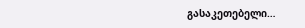გასაკეთებელი…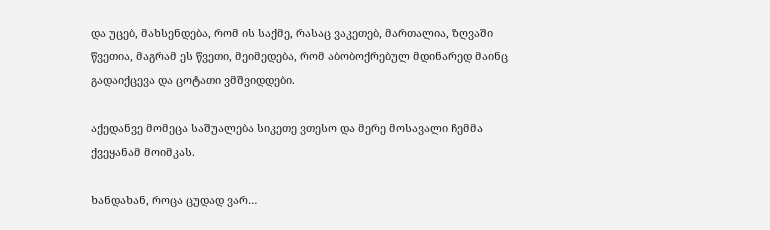და უცებ, მახსენდება, რომ ის საქმე, რასაც ვაკეთებ, მართალია, ზღვაში წვეთია, მაგრამ ეს წვეთი, მეიმედება, რომ აბობოქრებულ მდინარედ მაინც გადაიქცევა და ცოტათი ვმშვიდდები.

აქედანვე მომეცა საშუალება სიკეთე ვთესო და მერე მოსავალი ჩემმა ქვეყანამ მოიმკას.

ხანდახან, როცა ცუდად ვარ…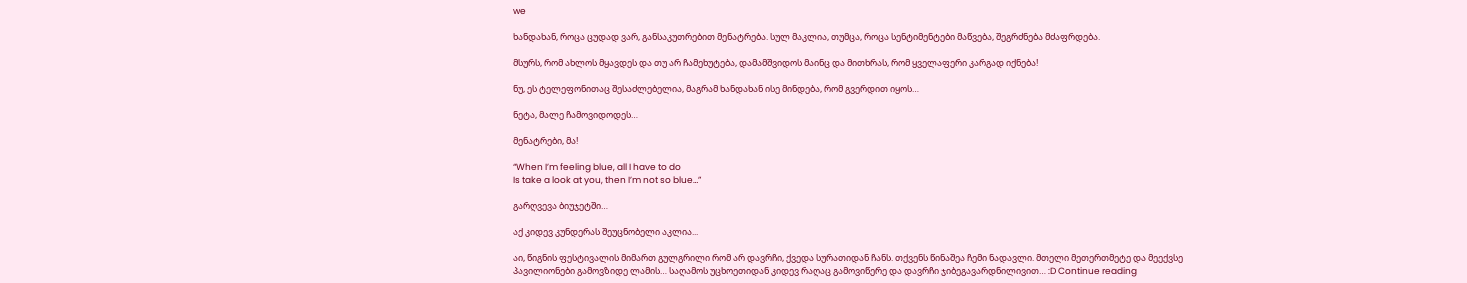we

ხანდახან, როცა ცუდად ვარ, განსაკუთრებით მენატრება. სულ მაკლია, თუმცა, როცა სენტიმენტები მაწვება, შეგრძნება მძაფრდება.

მსურს, რომ ახლოს მყავდეს და თუ არ ჩამეხუტება, დამამშვიდოს მაინც და მითხრას, რომ ყველაფერი კარგად იქნება!

ნუ, ეს ტელეფონითაც შესაძლებელია, მაგრამ ხანდახან ისე მინდება, რომ გვერდით იყოს…

ნეტა, მალე ჩამოვიდოდეს…

მენატრები, მა!

“When I’m feeling blue, all I have to do
Is take a look at you, then I’m not so blue…”

გარღვევა ბიუჯეტში…

აქ კიდევ კუნდერას შეუცნობელი აკლია...

აი, წიგნის ფესტივალის მიმართ გულგრილი რომ არ დავრჩი, ქვედა სურათიდან ჩანს. თქვენს წინაშეა ჩემი ნადავლი. მთელი მეთერთმეტე და მეექვსე პავილიონები გამოვზიდე ლამის… საღამოს უცხოეთიდან კიდევ რაღაც გამოვიწერე და დავრჩი ჯიბეგავარდნილივით… :D Continue reading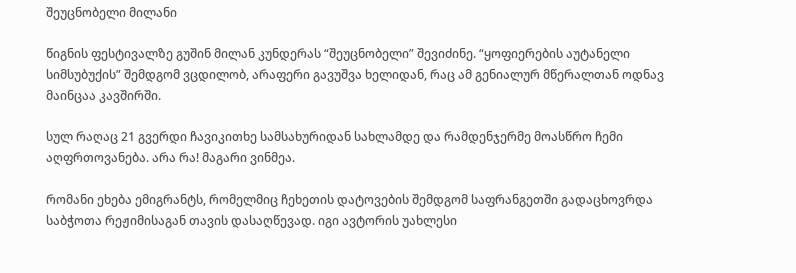შეუცნობელი მილანი

წიგნის ფესტივალზე გუშინ მილან კუნდერას “შეუცნობელი” შევიძინე. “ყოფიერების აუტანელი სიმსუბუქის” შემდგომ ვცდილობ, არაფერი გავუშვა ხელიდან, რაც ამ გენიალურ მწერალთან ოდნავ მაინცაა კავშირში.

სულ რაღაც 21 გვერდი ჩავიკითხე სამსახურიდან სახლამდე და რამდენჯერმე მოასწრო ჩემი აღფრთოვანება. არა რა! მაგარი ვინმეა.

რომანი ეხება ემიგრანტს, რომელმიც ჩეხეთის დატოვების შემდგომ საფრანგეთში გადაცხოვრდა საბჭოთა რეჟიმისაგან თავის დასაღწევად. იგი ავტორის უახლესი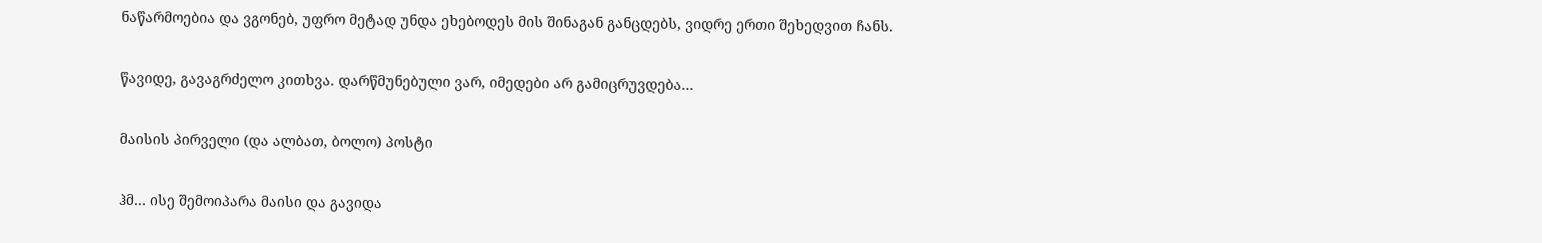ნაწარმოებია და ვგონებ, უფრო მეტად უნდა ეხებოდეს მის შინაგან განცდებს, ვიდრე ერთი შეხედვით ჩანს.

წავიდე, გავაგრძელო კითხვა. დარწმუნებული ვარ, იმედები არ გამიცრუვდება…

მაისის პირველი (და ალბათ, ბოლო) პოსტი

ჰმ… ისე შემოიპარა მაისი და გავიდა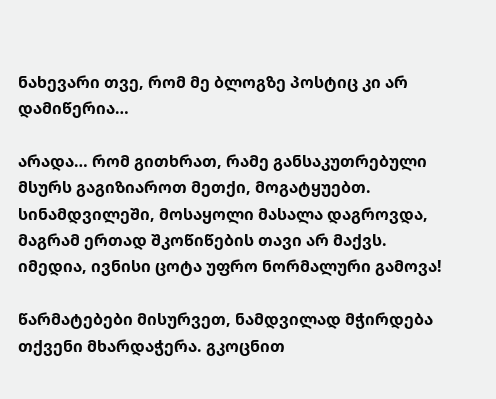ნახევარი თვე, რომ მე ბლოგზე პოსტიც კი არ დამიწერია…

არადა… რომ გითხრათ, რამე განსაკუთრებული მსურს გაგიზიაროთ მეთქი, მოგატყუებთ. სინამდვილეში, მოსაყოლი მასალა დაგროვდა, მაგრამ ერთად შკოწიწების თავი არ მაქვს. იმედია, ივნისი ცოტა უფრო ნორმალური გამოვა!

წარმატებები მისურვეთ, ნამდვილად მჭირდება თქვენი მხარდაჭერა. გკოცნით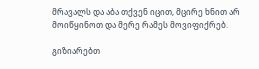მრავალს და აბა თქვენ იცით, მცირე ხნით არ მოიწყინოთ და მერე რამეს მოვიფიქრებ.

გიზიარებთ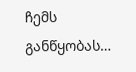ჩემს განწყობას…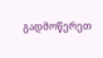გადმოწერეთ